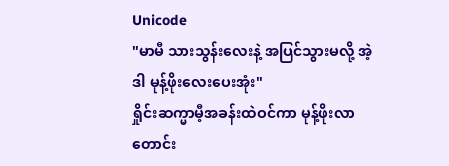Unicode
"မာမီ သားသွန်းလေးနဲ့ အပြင်သွားမလို့ အဲ့ဒါ မုန့်ဖိုးလေးပေးအုံး"
ရှိုင်းဆက္မာမီ့အခန်းထဲဝင်ကာ မုန့်ဖိုးလာတောင်း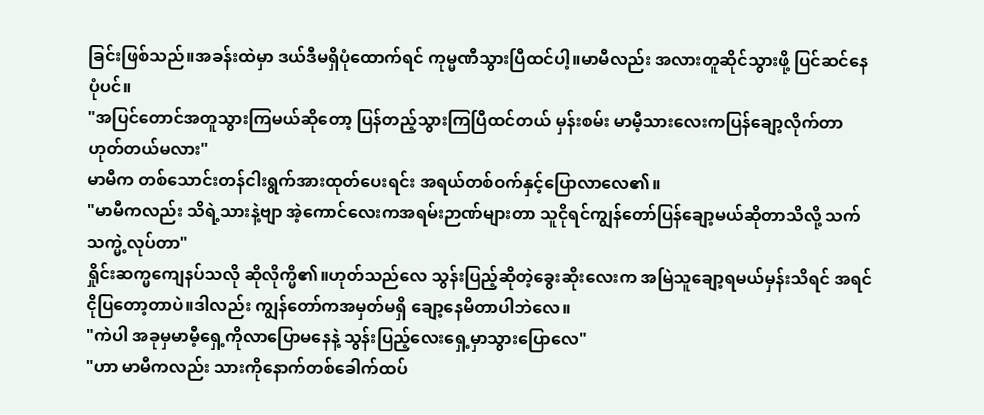ခြင်းဖြစ်သည်။အခန်းထဲမှာ ဒယ်ဒီမရှိပုံထောက်ရင် ကုမ္မဏီသွားပြီထင်ပါ့။မာမီလည်း အလားတူဆိုင်သွားဖို့ ပြင်ဆင်နေပုံပင်။
"အပြင်တောင်အတူသွားကြမယ်ဆိုတော့ ပြန်တည့်သွားကြပြီထင်တယ် မှန်းစမ်း မာမီ့သားလေးကပြန်ချော့လိုက်တာဟုတ်တယ်မလား"
မာမီက တစ်သောင်းတန်ငါးရွက်အားထုတ်ပေးရင်း အရယ်တစ်ဝက်နှင့်ပြောလာလေ၏။
"မာမီကလည်း သိရဲ့သားနဲ့ဗျာ အဲ့ကောင်လေးကအရမ်းဉာဏ်များတာ သူငိုရင်ကျွန်တော်ပြန်ချော့မယ်ဆိုတာသိလို့ သက်သက္မဲ့လုပ်တာ"
ရှိုင်းဆက္မကျေနပ်သလို ဆိုလိုက္မိ၏။ဟုတ်သည်လေ သွန်းပြည့်ဆိုတဲ့ခွေးဆိုးလေးက အမြဲသူချော့ရမယ်မှန်းသိရင် အရင်ငိုပြတော့တာပဲ။ဒါလည်း ကျွန်တော်ကအမှတ်မရှိ ချော့နေမိတာပါဘဲလေ။
"ကဲပါ အခုမှမာမီ့ရှေ့ကိုလာပြောမနေနဲ့ သွန်းပြည့်လေးရှေ့မှာသွားပြောလေ"
"ဟာ မာမီကလည်း သားကိုနောက်တစ်ခေါက်ထပ်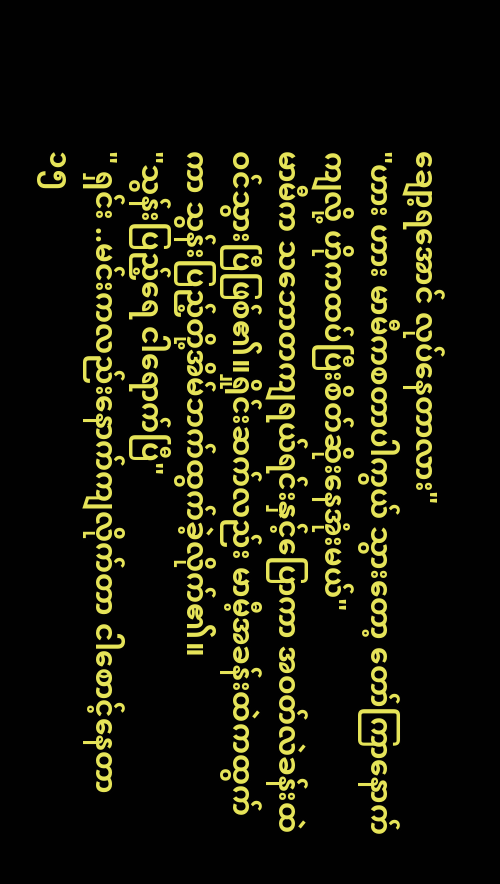ချော့ရအောင် လုပ်နေတာလား"
"ဟား ဟား မာမီကစတာပါကွယ် သွားတော့ တော်ကြာနောက်ကျလို့ ဟိုကထပ်ပြီးစိတ်ဆိုးနေအုံးမယ်"
မာမီက သဘောတကျရယ်ရင်းနှင့်ပြောကာ အဝတ်လဲခန်းထဲဝင်သွားပြီဖြစ်၏။ရှိုင်းဆက်လည်း မာမီ့အခန်းထဲကထွက်ကာ သွန်းပြည့်တို့အိမ်ဘက်ထွက်ခဲ့လိုက်၏။
"သွန်းပြည့်ရေ ငါရောက်ပြီ"
" ရှင်း ..မင်းကလည်းနောက်ကျလိုက်တာ ငါစောင့်နေတာ ၁၅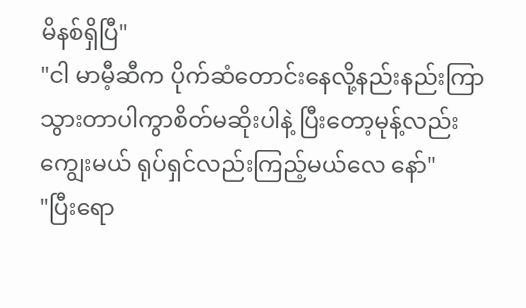မိနစ်ရှိပြီ"
"ငါ မာမီ့ဆီက ပိုက်ဆံတောင်းနေလို့နည်းနည်းကြာသွားတာပါကွာစိတ်မဆိုးပါနဲ့ ပြီးတော့မုန့်လည်းကျွေးမယ် ရုပ်ရှင်လည်းကြည့်မယ်လေ နော်"
"ပြီးရော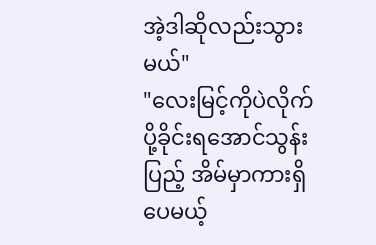အဲ့ဒါဆိုလည်းသွားမယ်"
"လေးမြင့်ကိုပဲလိုက်ပို့ခိုင်းရအောင်သွန်းပြည့် အိမ်မှာကားရှိပေမယ့်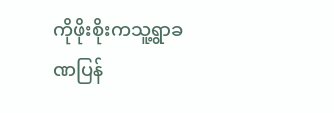ကိုဖိုးစိုးကသူ့ရွာခဏပြန်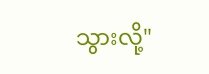သွားလို့"